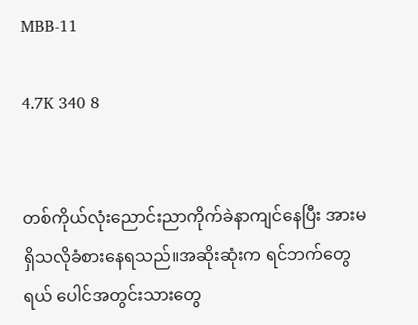MBB-11

4.7K 340 8


တစ်ကိုယ်လုံးညောင်းညာကိုက်ခဲနာကျင်နေပြီး အားမရှိသလိုခံစားနေရသည်။အဆိုးဆုံးက ရင်ဘက်တွေရယ် ပေါင်အတွင်းသားတွေ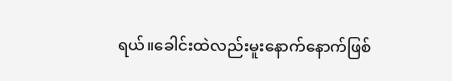ရယ်။ခေါင်းထဲလည်းမူးနောက်နောက်ဖြစ်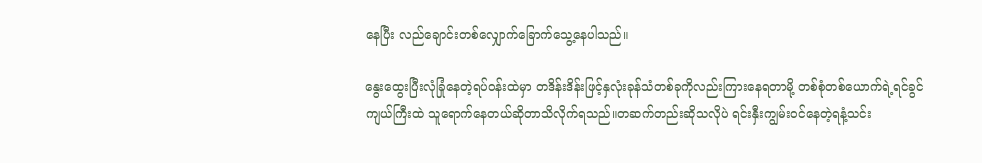နေပြီး လည်ချောင်းတစ်လျှောက်ခြောက်သွေ့နေပါသည်။

နွေးထွေးပြီးလုံခြုံနေတဲ့ရပ်ဝန်းထဲမှာ တဒိန်းဒိန်းဖြင့်နှလုံးခုန်သံတစ်ခုကိုလည်းကြားနေရတာမို့ တစ်စုံတစ်ယောက်ရဲ့ရင်ခွင်ကျယ်ကြီးထဲ သူရောက်နေတယ်ဆိုတာသိလိုက်ရသည်။တဆက်တည်းဆိုသလိုပဲ ရင်းနှီးကျွမ်းဝင်နေတဲ့ရနံ့သင်း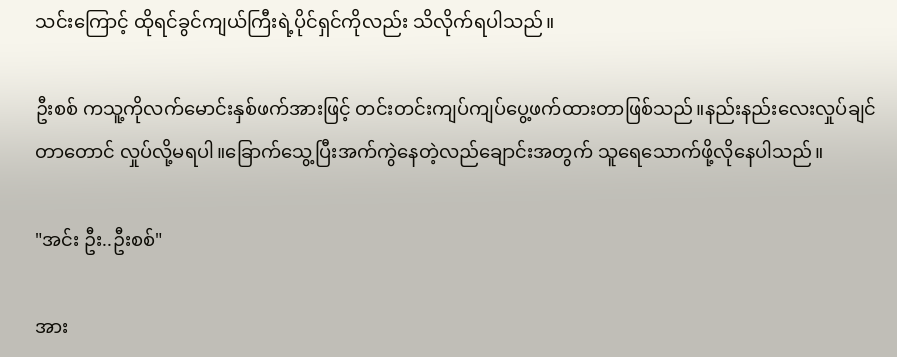သင်းကြောင့် ထိုရင်ခွင်ကျယ်ကြီးရဲ့ပိုင်ရှင်ကိုလည်း သိလိုက်ရပါသည်။

ဦးစစ် ကသူ့ကိုလက်မောင်းနှစ်ဖက်အားဖြင့် တင်းတင်းကျပ်ကျပ်ပွေ့ဖက်ထားတာဖြစ်သည်။နည်းနည်းလေးလှုပ်ချင်တာတောင် လှုပ်လို့မရပါ။ခြောက်သွေ့ပြီးအက်ကွဲနေတဲ့လည်ချောင်းအတွက် သူရေသောက်ဖို့လိုနေပါသည်။

"အင်း ဦး..ဦးစစ်"

အား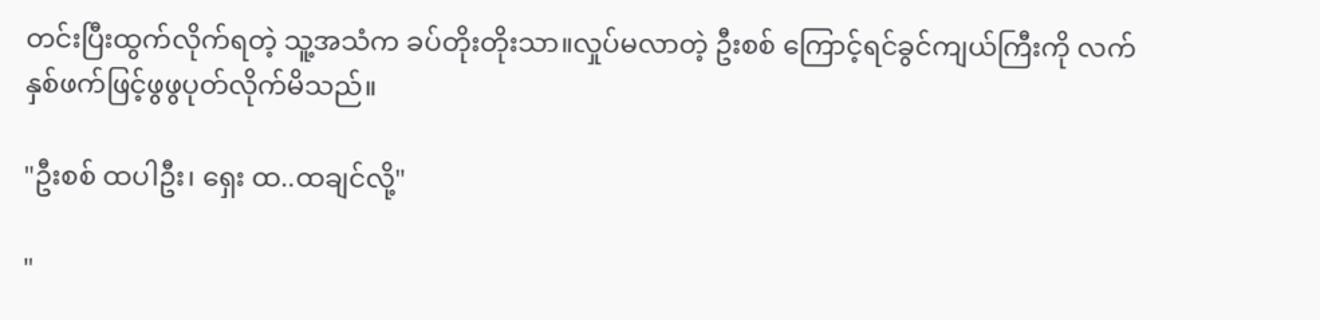တင်းပြီးထွက်လိုက်ရတဲ့ သူ့အသံက ခပ်တိုးတိုးသာ။လှုပ်မလာတဲ့ ဦးစစ် ကြောင့်ရင်ခွင်ကျယ်ကြီးကို လက်နှစ်ဖက်ဖြင့်ဖွဖွပုတ်လိုက်မိသည်။

"ဦးစစ် ထပါဦး၊ ရှေး ထ..ထချင်လို့"

"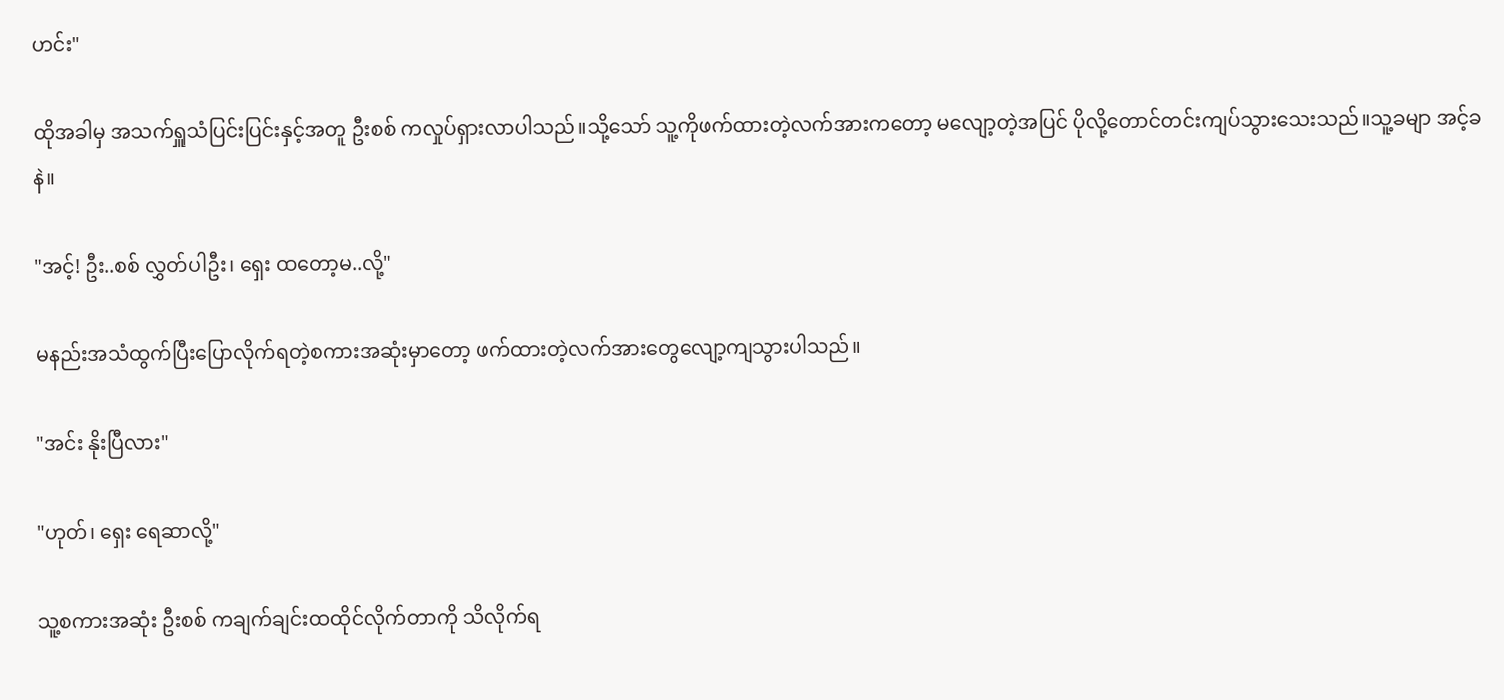ဟင်း"

ထိုအခါမှ အသက်ရှူသံပြင်းပြင်းနှင့်အတူ ဦးစစ် ကလှုပ်ရှားလာပါသည်။သို့သော် သူ့ကိုဖက်ထားတဲ့လက်အားကတော့ မလျော့တဲ့အပြင် ပိုလို့တောင်တင်းကျပ်သွားသေးသည်။သူ့ခမျာ အင့်ခနဲ။

"အင့်! ဦး..စစ် လွှတ်ပါဦး၊ ရှေး ထတော့မ..လို့"

မနည်းအသံထွက်ပြီးပြောလိုက်ရတဲ့စကားအဆုံးမှာတော့ ဖက်ထားတဲ့လက်အားတွေလျော့ကျသွားပါသည်။

"အင်း နိုးပြီလား"

"ဟုတ်၊ ရှေး ရေဆာလို့"

သူ့စကားအဆုံး ဦးစစ် ကချက်ချင်းထထိုင်လိုက်တာကို သိလိုက်ရ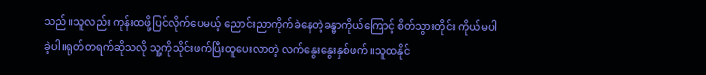သည်။သူလည်း ကုန်းထဖို့ပြင်လိုက်ပေမယ့် ညောင်းညာကိုက်ခဲနေတဲ့ခန္ဓာကိုယ်ကြောင့် စိတ်သွားတိုင်း ကိုယ်မပါခဲ့ပါ။ရုတ်တရက်ဆိုသလို သူ့ကိုသိုင်းဖက်ပြီးထူပေးလာတဲ့ လက်နွေးနွေးနှစ်ဖက်။သူထနိုင်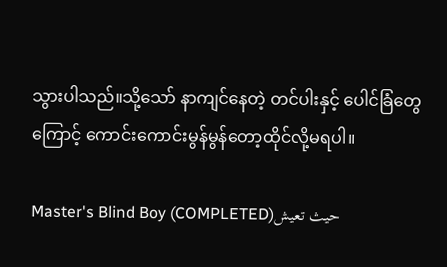သွားပါသည်။သို့သော် နာကျင်နေတဲ့ တင်ပါးနှင့် ပေါင်ခြံတွေကြောင့် ကောင်းကောင်းမွန်မွန်တော့ထိုင်လို့မရပါ။

Master's Blind Boy (COMPLETED)حيث تعيش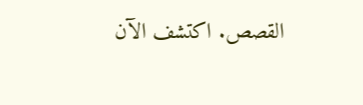القصص. اكتشف الآن